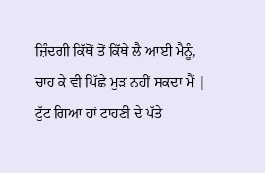ਜ਼ਿੰਦਗੀ ਕਿੱਥੋਂ ਤੋਂ ਕਿੱਥੇ ਲੈ ਆਈ ਮੈਨੂੰ,
ਚਾਹ ਕੇ ਵੀ ਪਿੱਛੇ ਮੁੜ ਨਹੀਂ ਸਕਦਾ ਮੈਂ |
ਟੁੱਟ ਗਿਆ ਹਾਂ ਟਾਹਣੀ ਦੇ ਪੱਤੇ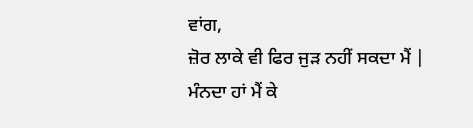ਵਾਂਗ,
ਜ਼ੋਰ ਲਾਕੇ ਵੀ ਫਿਰ ਜੁੜ ਨਹੀਂ ਸਕਦਾ ਮੈਂ |
ਮੰਨਦਾ ਹਾਂ ਮੈਂ ਕੇ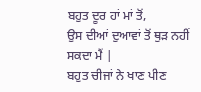ਬਹੁਤ ਦੂਰ ਹਾਂ ਮਾਂ ਤੋਂ,
ਉਸ ਦੀਆਂ ਦੁਆਵਾਂ ਤੋਂ ਥੁੜ ਨਹੀਂ ਸਕਦਾ ਮੈਂ |
ਬਹੁਤ ਚੀਜਾਂ ਨੇ ਖਾਣ ਪੀਣ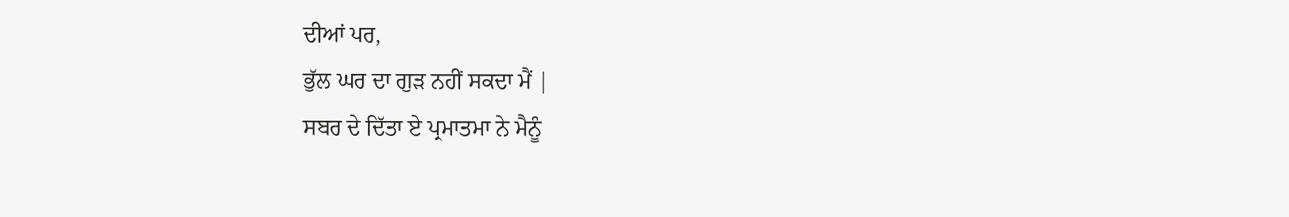ਦੀਆਂ ਪਰ,
ਭੁੱਲ ਘਰ ਦਾ ਗੁੜ ਨਹੀਂ ਸਕਦਾ ਮੈਂ |
ਸਬਰ ਦੇ ਦਿੱਤਾ ਏ ਪ੍ਰਮਾਤਮਾ ਨੇ ਮੈਨੂੰ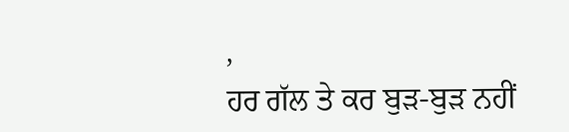,
ਹਰ ਗੱਲ ਤੇ ਕਰ ਬੁੜ-ਬੁੜ ਨਹੀਂ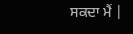ਸਕਦਾ ਮੈਂ |